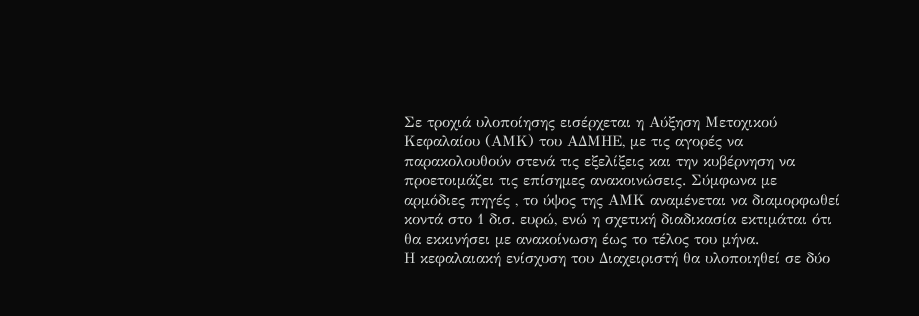Σε τροχιά υλοποίησης εισέρχεται η Αύξηση Μετοχικού Κεφαλαίου (ΑΜΚ) του ΑΔΜΗΕ, με τις αγορές να παρακολουθούν στενά τις εξελίξεις και την κυβέρνηση να προετοιμάζει τις επίσημες ανακοινώσεις. Σύμφωνα με αρμόδιες πηγές , το ύψος της ΑΜΚ αναμένεται να διαμορφωθεί κοντά στο 1 δισ. ευρώ, ενώ η σχετική διαδικασία εκτιμάται ότι θα εκκινήσει με ανακοίνωση έως το τέλος του μήνα.
Η κεφαλαιακή ενίσχυση του Διαχειριστή θα υλοποιηθεί σε δύο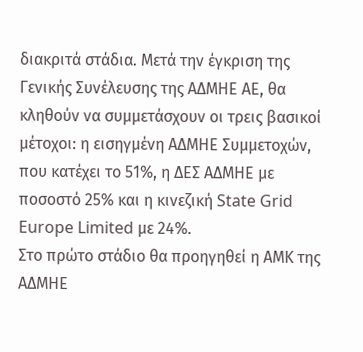διακριτά στάδια. Μετά την έγκριση της Γενικής Συνέλευσης της ΑΔΜΗΕ ΑΕ, θα κληθούν να συμμετάσχουν οι τρεις βασικοί μέτοχοι: η εισηγμένη ΑΔΜΗΕ Συμμετοχών, που κατέχει το 51%, η ΔΕΣ ΑΔΜΗΕ με ποσοστό 25% και η κινεζική State Grid Europe Limited με 24%.
Στο πρώτο στάδιο θα προηγηθεί η ΑΜΚ της ΑΔΜΗΕ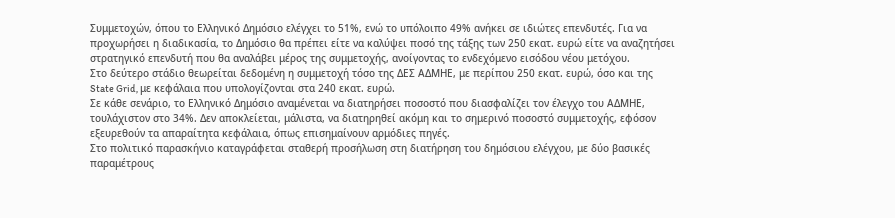Συμμετοχών, όπου το Ελληνικό Δημόσιο ελέγχει το 51%, ενώ το υπόλοιπο 49% ανήκει σε ιδιώτες επενδυτές. Για να προχωρήσει η διαδικασία, το Δημόσιο θα πρέπει είτε να καλύψει ποσό της τάξης των 250 εκατ. ευρώ είτε να αναζητήσει στρατηγικό επενδυτή που θα αναλάβει μέρος της συμμετοχής, ανοίγοντας το ενδεχόμενο εισόδου νέου μετόχου.
Στο δεύτερο στάδιο θεωρείται δεδομένη η συμμετοχή τόσο της ΔΕΣ ΑΔΜΗΕ, με περίπου 250 εκατ. ευρώ, όσο και της State Grid, με κεφάλαια που υπολογίζονται στα 240 εκατ. ευρώ.
Σε κάθε σενάριο, το Ελληνικό Δημόσιο αναμένεται να διατηρήσει ποσοστό που διασφαλίζει τον έλεγχο του ΑΔΜΗΕ, τουλάχιστον στο 34%. Δεν αποκλείεται, μάλιστα, να διατηρηθεί ακόμη και το σημερινό ποσοστό συμμετοχής, εφόσον εξευρεθούν τα απαραίτητα κεφάλαια, όπως επισημαίνουν αρμόδιες πηγές.
Στο πολιτικό παρασκήνιο καταγράφεται σταθερή προσήλωση στη διατήρηση του δημόσιου ελέγχου, με δύο βασικές παραμέτρους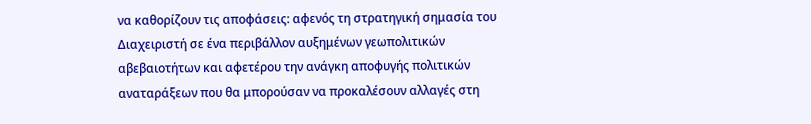να καθορίζουν τις αποφάσεις: αφενός τη στρατηγική σημασία του Διαχειριστή σε ένα περιβάλλον αυξημένων γεωπολιτικών αβεβαιοτήτων και αφετέρου την ανάγκη αποφυγής πολιτικών αναταράξεων που θα μπορούσαν να προκαλέσουν αλλαγές στη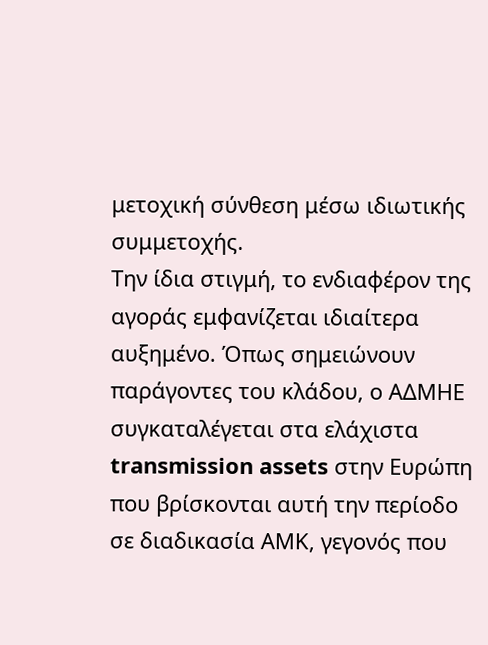μετοχική σύνθεση μέσω ιδιωτικής συμμετοχής.
Την ίδια στιγμή, το ενδιαφέρον της αγοράς εμφανίζεται ιδιαίτερα αυξημένο. Όπως σημειώνουν παράγοντες του κλάδου, ο ΑΔΜΗΕ συγκαταλέγεται στα ελάχιστα transmission assets στην Ευρώπη που βρίσκονται αυτή την περίοδο σε διαδικασία ΑΜΚ, γεγονός που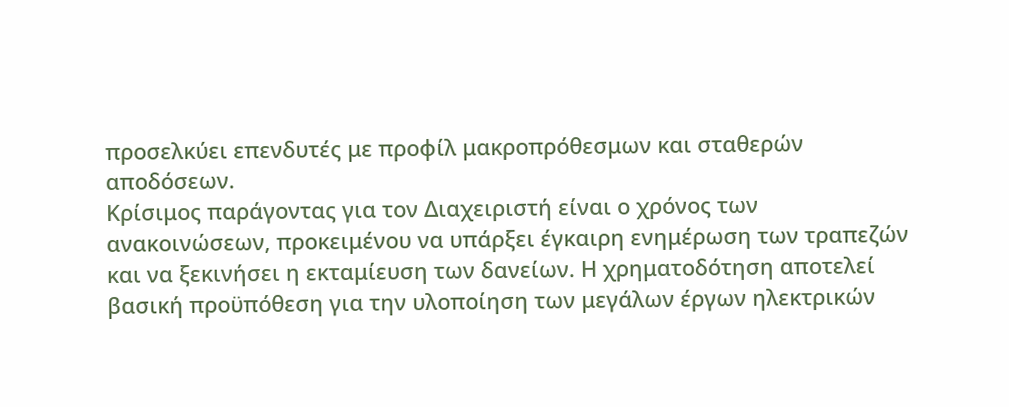προσελκύει επενδυτές με προφίλ μακροπρόθεσμων και σταθερών αποδόσεων.
Κρίσιμος παράγοντας για τον Διαχειριστή είναι ο χρόνος των ανακοινώσεων, προκειμένου να υπάρξει έγκαιρη ενημέρωση των τραπεζών και να ξεκινήσει η εκταμίευση των δανείων. Η χρηματοδότηση αποτελεί βασική προϋπόθεση για την υλοποίηση των μεγάλων έργων ηλεκτρικών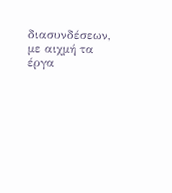διασυνδέσεων, με αιχμή τα έργα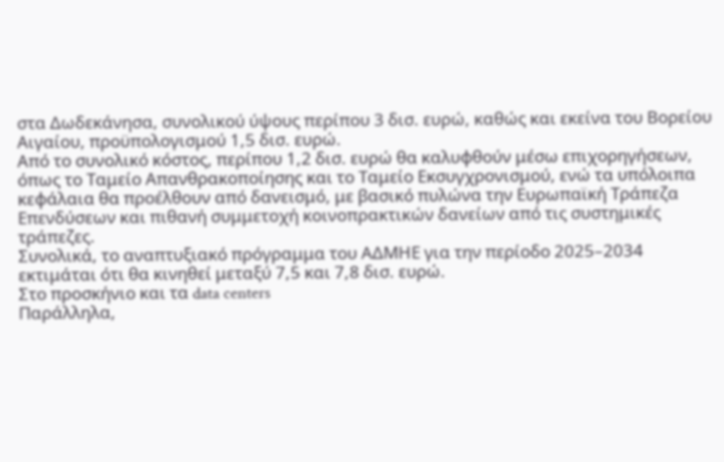στα Δωδεκάνησα, συνολικού ύψους περίπου 3 δισ. ευρώ, καθώς και εκείνα του Βορείου Αιγαίου, προϋπολογισμού 1,5 δισ. ευρώ.
Από το συνολικό κόστος, περίπου 1,2 δισ. ευρώ θα καλυφθούν μέσω επιχορηγήσεων, όπως το Ταμείο Απανθρακοποίησης και το Ταμείο Εκσυγχρονισμού, ενώ τα υπόλοιπα κεφάλαια θα προέλθουν από δανεισμό, με βασικό πυλώνα την Ευρωπαϊκή Τράπεζα Επενδύσεων και πιθανή συμμετοχή κοινοπρακτικών δανείων από τις συστημικές τράπεζες.
Συνολικά, το αναπτυξιακό πρόγραμμα του ΑΔΜΗΕ για την περίοδο 2025–2034 εκτιμάται ότι θα κινηθεί μεταξύ 7,5 και 7,8 δισ. ευρώ.
Στο προσκήνιο και τα data centers
Παράλληλα,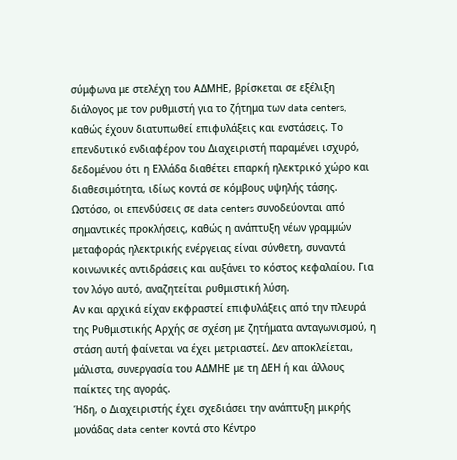σύμφωνα με στελέχη του ΑΔΜΗΕ, βρίσκεται σε εξέλιξη διάλογος με τον ρυθμιστή για το ζήτημα των data centers, καθώς έχουν διατυπωθεί επιφυλάξεις και ενστάσεις. Το επενδυτικό ενδιαφέρον του Διαχειριστή παραμένει ισχυρό, δεδομένου ότι η Ελλάδα διαθέτει επαρκή ηλεκτρικό χώρο και διαθεσιμότητα, ιδίως κοντά σε κόμβους υψηλής τάσης.
Ωστόσο, οι επενδύσεις σε data centers συνοδεύονται από σημαντικές προκλήσεις, καθώς η ανάπτυξη νέων γραμμών μεταφοράς ηλεκτρικής ενέργειας είναι σύνθετη, συναντά κοινωνικές αντιδράσεις και αυξάνει το κόστος κεφαλαίου. Για τον λόγο αυτό, αναζητείται ρυθμιστική λύση.
Αν και αρχικά είχαν εκφραστεί επιφυλάξεις από την πλευρά της Ρυθμιστικής Αρχής σε σχέση με ζητήματα ανταγωνισμού, η στάση αυτή φαίνεται να έχει μετριαστεί. Δεν αποκλείεται, μάλιστα, συνεργασία του ΑΔΜΗΕ με τη ΔΕΗ ή και άλλους παίκτες της αγοράς.
Ήδη, ο Διαχειριστής έχει σχεδιάσει την ανάπτυξη μικρής μονάδας data center κοντά στο Κέντρο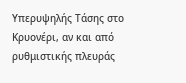Υπερυψηλής Τάσης στο Κρυονέρι, αν και από ρυθμιστικής πλευράς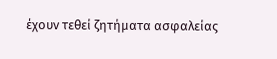έχουν τεθεί ζητήματα ασφαλείας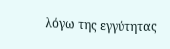λόγω της εγγύτητας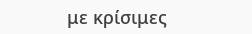με κρίσιμες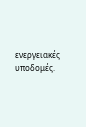ενεργειακές υποδομές.